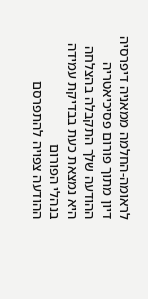לראומה-החלמה ממאניה דיפרסיה
דיון מתוך פורום פסיכיאטריה
ההודעה שלך התקבלה בהצלחה
היא נמצאת כעת בבדיקת עמידה בנהלי הפורום
ההודעה צפויה להתפרסם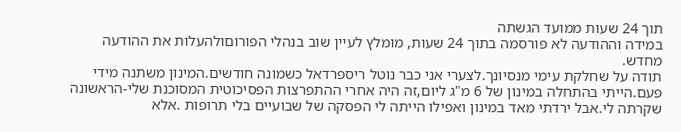תוך 24 שעות ממועד הגשתה
במידה וההודעה לא פורסמה בתוך 24 שעות, מומלץ לעיין שוב בנהלי הפורוםולהעלות את ההודעה מחדש.
תודה על שחלקת עימי מנסיונך.לצערי אני כבר נוטל ריספרדאל כשמונה חודשים.המינון משתנה מידי פעם.הייתי בהתחלה במינון של 6 מ"ג ליום,זה היה אחרי ההתפרצות הפסיכוטית המסוכנת שלי-הראשונה שקרתה לי.אבל ירדתי מאד במינון ואפילו הייתה לי הפסקה של שבועיים בלי תרופות .אלא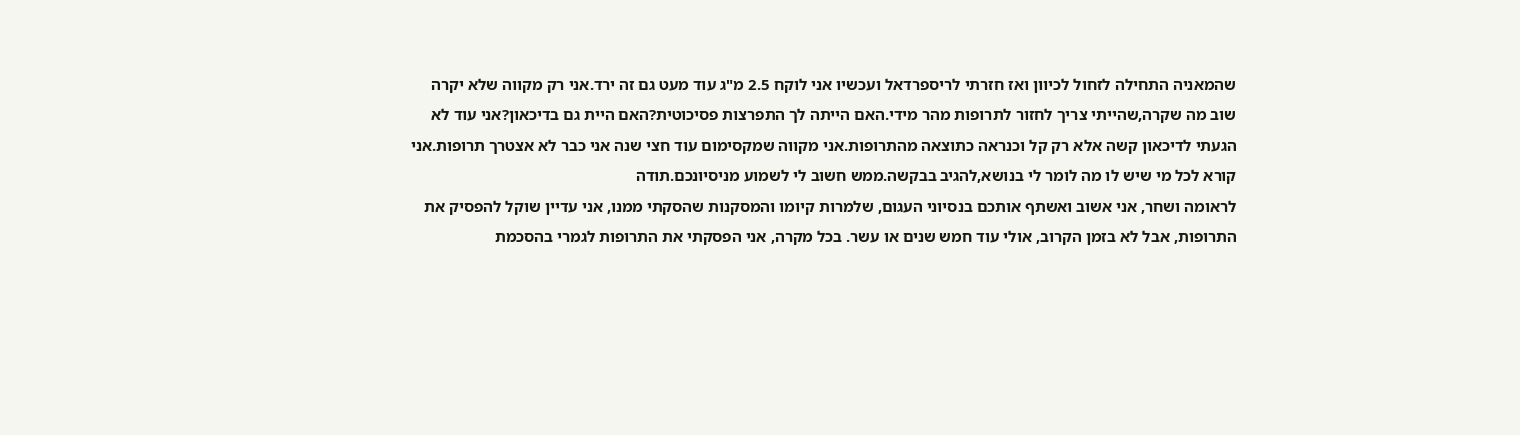שהמאניה התחילה לזחול לכיוון ואז חזרתי לריספרדאל ועכשיו אני לוקח 2.5 מ"ג עוד מעט גם זה ירד.אני רק מקווה שלא יקרה שוב מה שקרה,שהייתי צריך לחזור לתרופות מהר מידי.האם הייתה לך התפרצות פסיכוטית?האם היית גם בדיכאון?אני עוד לא הגעתי לדיכאון קשה אלא רק קל וכנראה כתוצאה מהתרופות.אני מקווה שמקסימום עוד חצי שנה אני כבר לא אצטרך תרופות.אני קורא לכל מי שיש לו מה לומר לי בנושא,להגיב בבקשה.ממש חשוב לי לשמוע מניסיונכם.תודה
לראומה ושחר, אני אשוב ואשתף אותכם בנסיוני העגום, שלמרות קיומו והמסקנות שהסקתי ממנו, אני עדיין שוקל להפסיק את התרופות, אבל לא בזמן הקרוב, אולי עוד חמש שנים או עשר. בכל מקרה, אני הפסקתי את התרופות לגמרי בהסכמת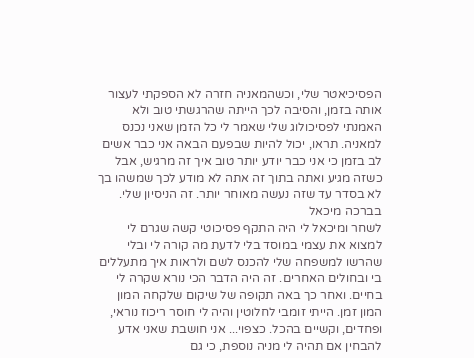הפסיכיאטר שלי, וכשהמאניה חזרה לא הספקתי לעצור אותה בזמן, והסיבה לכך הייתה שהרגשתי טוב ולא האמנתי לפסיכולוג שלי שאמר לי כל הזמן שאני נכנס למאניה. תראו, יכול להיות שבפעם הבאה אני כבר אשים לב בזמן כי אני כבר יודע יותר טוב איך זה מרגיש, אבל כשזה מגיע ואתה בתוך זה אתה לא מודע לכך שמשהו בך לא בסדר עד שזה נעשה מאוחר יותר. זה הניסיון שלי. בברכה מיכאל
לשחר ומיכאל לי היה התקף פסיכוטי קשה שגרם לי למצוא את עצמי במוסד בלי לדעת מה קורה לי ובלי שהרשו למשפחה שלי להכנס לשם ולראות איך מתעללים בי ובחולים האחרים. זה היה הדבר הכי נורא שקרה לי בחיים. ואחר כך באה תקופה של שיקום שלקחה המון המון זמן. הייתי זומבי לחלוטין והיה לי חוסר ריכוז נוראי, ופחדים, וקשיים בהכל. כצפוי... אני חושבת שאני אדע להבחין אם תהיה לי מניה נוספת, כי גם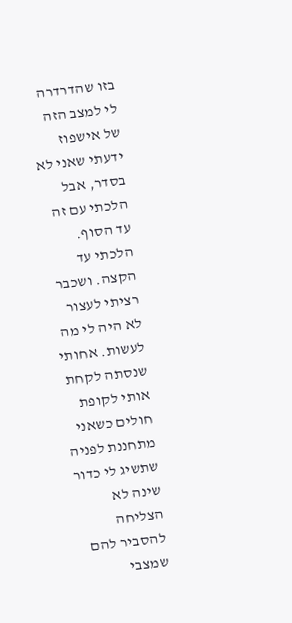בזו שהדרדרה לי למצב הזה של אישפוז ידעתי שאני לא בסדר, אבל הלכתי עם זה עד הסוף. הלכתי עד הקצה. ושכבר רציתי לעצור לא היה לי מה לעשות. אחותי שנסתה לקחת אותי לקופת חולים כשאני מתחננת לפניה שתשיג לי כדור שינה לא הצליחה להסביר להם שמצבי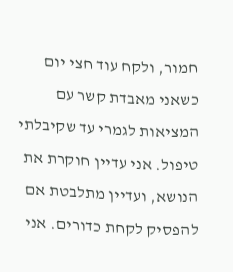חמור, ולקח עוד חצי יום כשאני מאבדת קשר עם המציאות לגמרי עד שקיבלתי טיפול. אני עדיין חוקרת את הנושא, ועדיין מתלבטת אם להפסיק לקחת כדורים. אני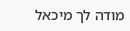מודה לך מיכאל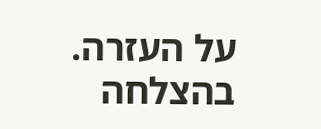על העזרה. בהצלחה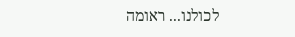לכולנו... ראומה